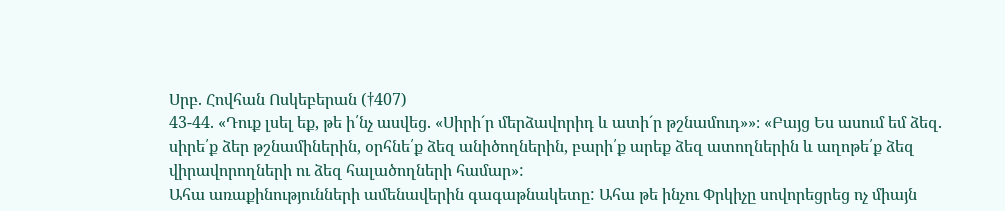Սրբ. Հովհան Ոսկեբերան (†407)
43-44. «Դուք լսել եք, թե ի՛նչ ասվեց. «Սիրի´ր մերձավորիդ և ատի´ր թշնամուդ»»։ «Բայց Ես ասում եմ ձեզ. սիրե՛ք ձեր թշնամիներին, օրհնե՛ք ձեզ անիծողներին, բարի՛ք արեք ձեզ ատողներին և աղոթե՛ք ձեզ վիրավորողների ու ձեզ հալածողների համար»:
Ահա առաքինությունների ամենավերին գագաթնակետը: Ահա թե ինչու Փրկիչը սովորեցրեց ոչ միայն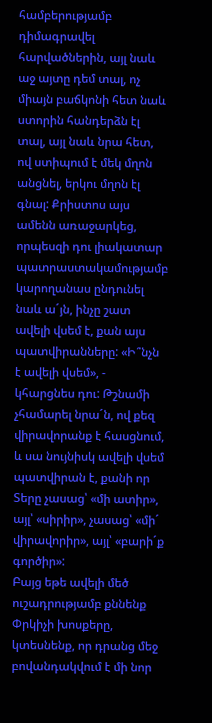համբերությամբ դիմագրավել հարվածներին, այլ նաև աջ այտը դեմ տալ, ոչ միայն բաճկոնի հետ նաև ստորին հանդերձն էլ տալ, այլ նաև նրա հետ, ով ստիպում է մեկ մղոն անցնել, երկու մղոն էլ գնալ: Քրիստոս այս ամենն առաջարկեց, որպեսզի դու լիակատար պատրաստակամությամբ կարողանաս ընդունել նաև ա´յն, ինչը շատ ավելի վսեմ է, քան այս պատվիրանները: «Ի՞նչն է ավելի վսեմ», - կհարցնես դու: Թշնամի չհամարել նրա´ն, ով քեզ վիրավորանք է հասցնում, և սա նույնիսկ ավելի վսեմ պատվիրան է, քանի որ Տերը չասաց՝ «մի ատիր», այլ՝ «սիրիր», չասաց՝ «մի´ վիրավորիր», այլ՝ «բարի´ք գործիր»:
Բայց եթե ավելի մեծ ուշադրությամբ քննենք Փրկիչի խոսքերը, կտեսնենք, որ դրանց մեջ բովանդակվում է մի նոր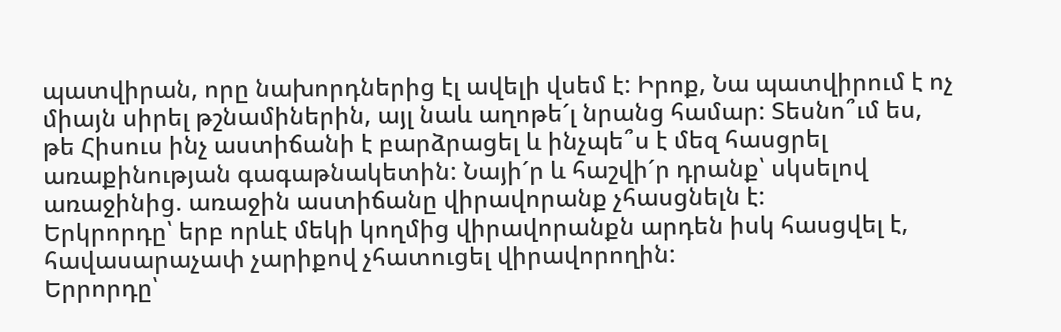պատվիրան, որը նախորդներից էլ ավելի վսեմ է: Իրոք, Նա պատվիրում է ոչ միայն սիրել թշնամիներին, այլ նաև աղոթե´լ նրանց համար: Տեսնո՞ւմ ես, թե Հիսուս ինչ աստիճանի է բարձրացել և ինչպե՞ս է մեզ հասցրել առաքինության գագաթնակետին: Նայի´ր և հաշվի´ր դրանք՝ սկսելով առաջինից. առաջին աստիճանը վիրավորանք չհասցնելն է:
Երկրորդը՝ երբ որևէ մեկի կողմից վիրավորանքն արդեն իսկ հասցվել է, հավասարաչափ չարիքով չհատուցել վիրավորողին:
Երրորդը՝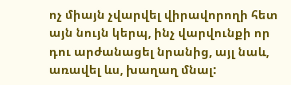ոչ միայն չվարվել վիրավորողի հետ այն նույն կերպ, ինչ վարվունքի որ դու արժանացել նրանից, այլ նաև, առավել ևս, խաղաղ մնալ: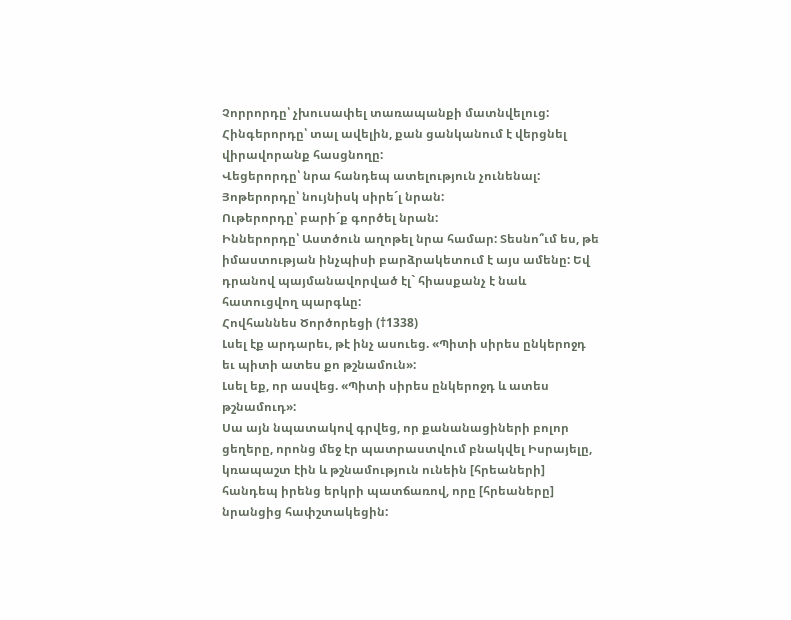Չորրորդը՝ չխուսափել տառապանքի մատնվելուց:
Հինգերորդը՝ տալ ավելին, քան ցանկանում է վերցնել վիրավորանք հասցնողը:
Վեցերորդը՝ նրա հանդեպ ատելություն չունենալ:
Յոթերորդը՝ նույնիսկ սիրե´լ նրան:
Ութերորդը՝ բարի´ք գործել նրան:
Իններորդը՝ Աստծուն աղոթել նրա համար: Տեսնո՞ւմ ես, թե իմաստության ինչպիսի բարձրակետում է այս ամենը: Եվ դրանով պայմանավորված էլ` հիասքանչ է նաև հատուցվող պարգևը:
Հովհաննես Ծործորեցի (†1338)
Լսել էք արդարեւ, թէ ինչ ասուեց. «Պիտի սիրես ընկերոջդ եւ պիտի ատես քո թշնամուն»:
Լսել եք, որ ասվեց. «Պիտի սիրես ընկերոջդ և ատես թշնամուդ»:
Սա այն նպատակով գրվեց, որ քանանացիների բոլոր ցեղերը, որոնց մեջ էր պատրաստվում բնակվել Իսրայելը, կռապաշտ էին և թշնամություն ունեին [հրեաների] հանդեպ իրենց երկրի պատճառով, որը [հրեաները] նրանցից հափշտակեցին: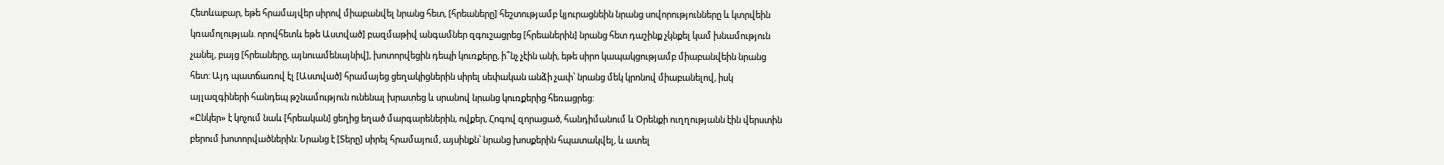Հետևաբար, եթե հրամայվեր սիրով միաբանվել նրանց հետ, [հրեաները] հեշտությամբ կյուրացնեին նրանց սովորությունները և կտրվեին կռամոլության. որովհետև եթե Աստված] բազմաթիվ անգամներ զգուշացրեց [հրեաներին] նրանց հետ դաշինք չկնքել կամ խնամություն չանել, բայց [հրեաները, այնուամենայնիվ], խոտորվեցին դեպի կուռքերը, ի՞նչ չէին անի, եթե սիրո կապակցությամբ միաբանվեին նրանց հետ: Այդ պատճառով էլ [Աստված] հրամայեց ցեղակիցներին սիրել սեփական անձի չափ՝ նրանց մեկ կրոնով միաբանելով, իսկ այլազգիների հանդեպ թշնամություն ունենալ խրատեց և սրանով նրանց կուռքերից հեռացրեց:
«Ընկեր» է կոչում նաև [հրեական] ցեղից եղած մարգարեներին, ովքեր, Հոգով զորացած, հանդիմանում և Օրենքի ուղղությանն էին վերստին բերում խոտորվածներին: Նրանց է [Տերը] սիրել հրամայում, այսինքն՝ նրանց խոսքերին հպատակվել, և ատել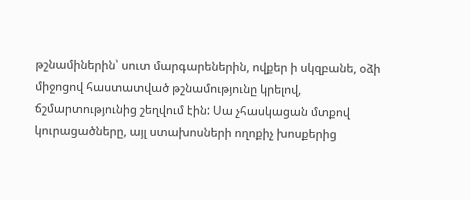թշնամիներին՝ սուտ մարգարեներին, ովքեր ի սկզբանե, օձի միջոցով հաստատված թշնամությունը կրելով, ճշմարտությունից շեղվում էին: Սա չհասկացան մտքով կուրացածները, այլ ստախոսների ողոքիչ խոսքերից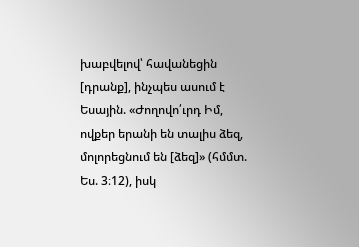խաբվելով՝ հավանեցին [դրանք], ինչպես ասում է Եսային. «Ժողովո՛ւրդ Իմ, ովքեր երանի են տալիս ձեզ, մոլորեցնում են [ձեզ]» (հմմտ. Ես. 3։12), իսկ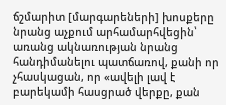ճշմարիտ [մարգարեների] խոսքերը նրանց աչքում արհամարհվեցին՝ առանց ակնառության նրանց հանդիմանելու պատճառով, քանի որ չհասկացան, որ «ավելի լավ է բարեկամի հասցրած վերքը, քան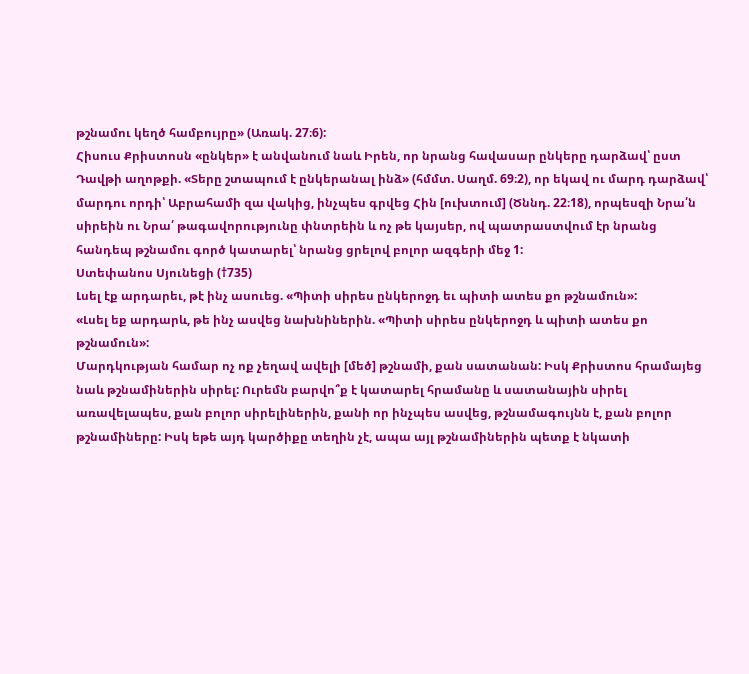թշնամու կեղծ համբույրը» (Առակ. 27։6):
Հիսուս Քրիստոսն «ընկեր» է անվանում նաև Իրեն, որ նրանց հավասար ընկերը դարձավ՝ ըստ Դավթի աղոթքի. «Տերը շտապում է ընկերանալ ինձ» (հմմտ. Սաղմ. 69։2), որ եկավ ու մարդ դարձավ՝ մարդու որդի՝ Աբրահամի զա վակից, ինչպես գրվեց Հին [ուխտում] (Ծննդ. 22։18), որպեսզի Նրա՛ն սիրեին ու Նրա՛ թագավորությունը փնտրեին և ոչ թե կայսեր, ով պատրաստվում էր նրանց հանդեպ թշնամու գործ կատարել՝ նրանց ցրելով բոլոր ազգերի մեջ 1:
Ստեփանոս Սյունեցի (†735)
Լսել էք արդարեւ, թէ ինչ ասուեց. «Պիտի սիրես ընկերոջդ եւ պիտի ատես քո թշնամուն»:
«Լսել եք արդարև, թե ինչ ասվեց նախնիներին. «Պիտի սիրես ընկերոջդ և պիտի ատես քո թշնամուն»:
Մարդկության համար ոչ ոք չեղավ ավելի [մեծ] թշնամի, քան սատանան: Իսկ Քրիստոս հրամայեց նաև թշնամիներին սիրել: Ուրեմն բարվո՞ք է կատարել հրամանը և սատանային սիրել առավելապես, քան բոլոր սիրելիներին, քանի որ ինչպես ասվեց, թշնամագույնն է, քան բոլոր թշնամիները: Իսկ եթե այդ կարծիքը տեղին չէ, ապա այլ թշնամիներին պետք է նկատի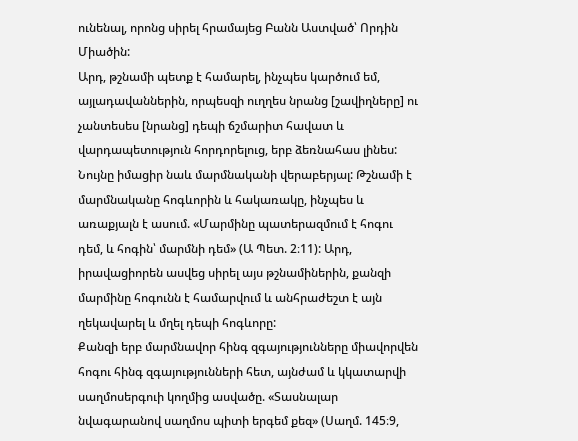ունենալ, որոնց սիրել հրամայեց Բանն Աստված՝ Որդին Միածին:
Արդ, թշնամի պետք է համարել, ինչպես կարծում եմ, այլադավաններին, որպեսզի ուղղես նրանց [շավիղները] ու չանտեսես [նրանց] դեպի ճշմարիտ հավատ և վարդապետություն հորդորելուց, երբ ձեռնահաս լինես:
Նույնը իմացիր նաև մարմնականի վերաբերյալ: Թշնամի է մարմնականը հոգևորին և հակառակը, ինչպես և առաքյալն է ասում. «Մարմինը պատերազմում է հոգու դեմ, և հոգին՝ մարմնի դեմ» (Ա Պետ. 2։11): Արդ, իրավացիորեն ասվեց սիրել այս թշնամիներին, քանզի մարմինը հոգունն է համարվում և անհրաժեշտ է այն ղեկավարել և մղել դեպի հոգևորը:
Քանզի երբ մարմնավոր հինգ զգայությունները միավորվեն հոգու հինգ զգայությունների հետ, այնժամ և կկատարվի սաղմոսերգուի կողմից ասվածը. «Տասնալար նվագարանով սաղմոս պիտի երգեմ քեզ» (Սաղմ. 145։9,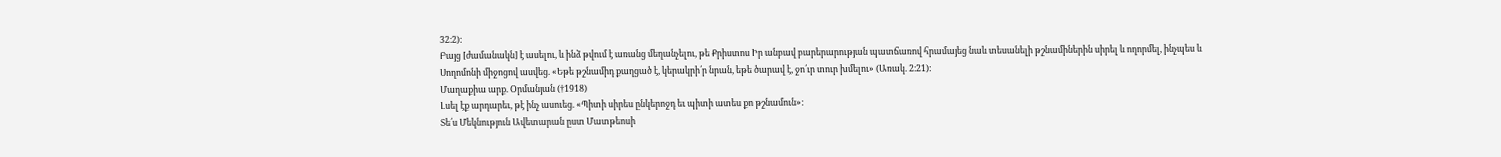32։2):
Բայց [ժամանակն] է ասելու, և ինձ թվում է առանց մեղանչելու, թե Քրիստոս Իր անբավ բարերարության պատճառով հրամայեց նաև տեսանելի թշնամիներին սիրել և ողորմել, ինչպես և Սողոմոնի միջոցով ասվեց. «Եթե թշնամիդ քաղցած է, կերակրի՛ր նրան, եթե ծարավ է, ջո՛ւր տուր խմելու» (Առակ. 2։21):
Մաղաքիա արք. Օրմանյան (†1918)
Լսել էք արդարեւ, թէ ինչ ասուեց. «Պիտի սիրես ընկերոջդ եւ պիտի ատես քո թշնամուն»:
Տե՛ս Մեկնություն Ավետարան ըստ Մատթեոսի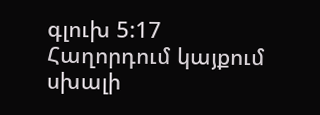գլուխ 5:17
Հաղորդում կայքում սխալի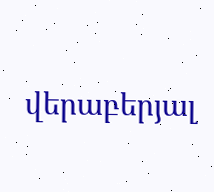վերաբերյալ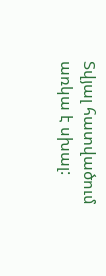Տվյալ հատվածում առկա է սխալ: